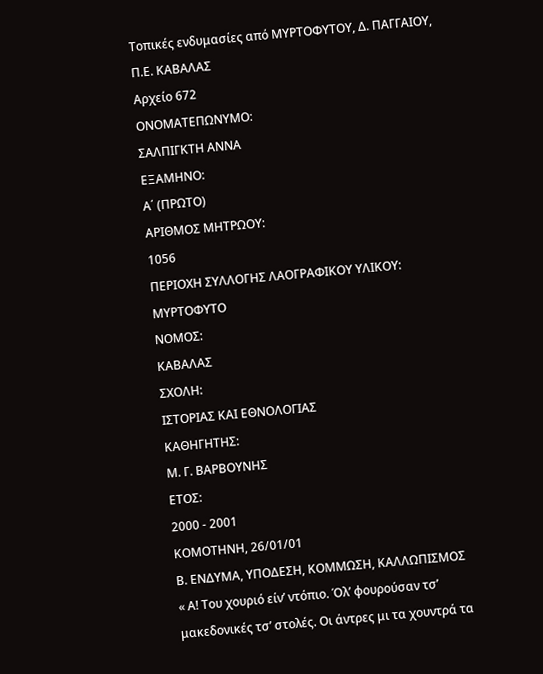Τοπικές ενδυμασίες από ΜΥΡΤΟΦΥΤΟΥ, Δ. ΠΑΓΓΑΙΟΥ, Π.Ε. ΚΑΒΑΛΑΣ
Αρχείο 672
ΟΝΟΜΑΤΕΠΩΝΥΜΟ:
ΣΑΛΠΙΓΚΤΗ ΑΝΝΑ
ΕΞΑΜΗΝΟ:
Α΄ (ΠΡΩΤΟ)
ΑΡΙΘΜΟΣ ΜΗΤΡΩΟΥ:
1056
ΠΕΡΙΟΧΗ ΣΥΛΛΟΓΗΣ ΛΑΟΓΡΑΦΙΚΟΥ ΥΛΙΚΟΥ:
ΜΥΡΤΟΦΥΤΟ
ΝΟΜΟΣ:
ΚΑΒΑΛΑΣ
ΣΧΟΛΗ:
ΙΣΤΟΡΙΑΣ ΚΑΙ ΕΘΝΟΛΟΓΙΑΣ
ΚΑΘΗΓΗΤΗΣ:
Μ. Γ. ΒΑΡΒΟΥΝΗΣ
ΕΤΟΣ:
2000 - 2001
ΚΟΜΟΤΗΝΗ, 26/01/01
Β. ΕΝΔΥΜΑ, ΥΠΟΔΕΣΗ, ΚΟΜΜΩΣΗ, ΚΑΛΛΩΠΙΣΜΟΣ
« Α! Του χουριό είν’ ντόπιο. Όλ’ φουρούσαν τσ’ μακεδονικές τσ’ στολές. Οι άντρες μι τα χουντρά τα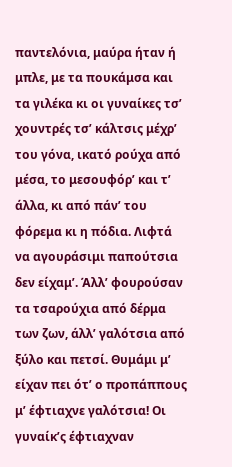παντελόνια, μαύρα ήταν ή μπλε, με τα πουκάμσα και τα γιλέκα κι οι γυναίκες τσ’ χουντρές τσ’ κάλτσις μέχρ’ του γόνα, ικατό ρούχα από μέσα, το μεσουφόρ’ και τ’ άλλα, κι από πάν’ του φόρεμα κι η πόδια. Λιφτά να αγουράσιμι παπούτσια δεν είχαμ’. Άλλ’ φουρούσαν τα τσαρούχια από δέρμα των ζων, άλλ’ γαλότσια από ξύλο και πετσί. Θυμάμι μ’ είχαν πει ότ’ ο προπάππους μ’ έφτιαχνε γαλότσια! Οι γυναίκ’ς έφτιαχναν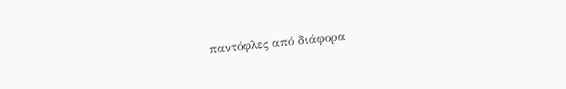παντόφλες από διάφορα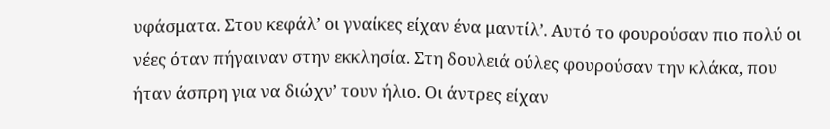υφάσματα. Στου κεφάλ’ οι γναίκες είχαν ένα μαντίλ’. Αυτό το φουρούσαν πιο πολύ οι νέες όταν πήγαιναν στην εκκλησία. Στη δουλειά ούλες φουρούσαν την κλάκα, που ήταν άσπρη για να διώχν’ τουν ήλιο. Οι άντρες είχαν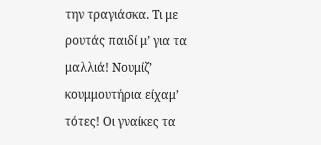την τραγιάσκα. Τι με ρουτάς παιδί μ’ για τα μαλλιά! Νουμίζ’ κουμμουτήρια είχαμ’ τότες! Οι γναίκες τα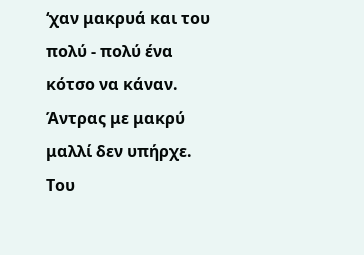‘χαν μακρυά και του πολύ - πολύ ένα κότσο να κάναν. Άντρας με μακρύ μαλλί δεν υπήρχε. Του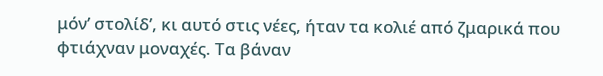μόν’ στολίδ’, κι αυτό στις νέες, ήταν τα κολιέ από ζμαρικά που φτιάχναν μοναχές. Τα βάναν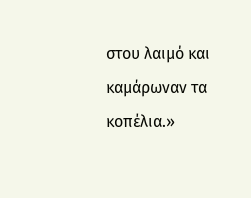στου λαιμό και καμάρωναν τα κοπέλια.»